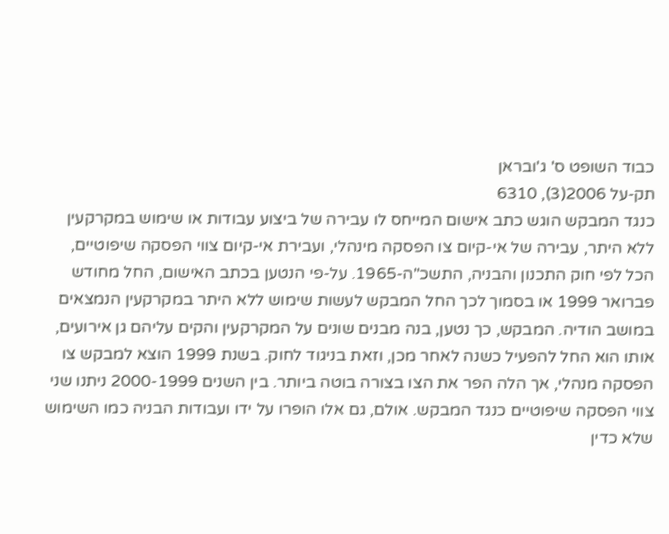כבוד השופט ס' ג'ובראן
תק-על 2006(3), 6310
כנגד המבקש הוגש כתב אישום המייחס לו עבירה של ביצוע עבודות או שימוש במקרקעין ללא היתר, עבירה של אי-קיום צו הפסקה מינהלי, ועבירת אי-קיום צווי הפסקה שיפוטיים, הכל לפי חוק התכנון והבניה, התשכ"ה-1965. על-פי הנטען בכתב האישום, החל מחודש פברואר 1999 או בסמוך לכך החל המבקש לעשות שימוש ללא היתר במקרקעין הנמצאים במושב הודיה. המבקש, כך נטען, בנה מבנים שונים על המקרקעין והקים עליהם גן אירועים, אותו הוא החל להפעיל כשנה לאחר מכן, וזאת בניגוד לחוק. בשנת 1999 הוצא למבקש צו הפסקה מנהלי, אך הלה הפר את הצו בצורה בוטה ביותר. בין השנים 2000-1999 ניתנו שני צווי הפסקה שיפוטיים כנגד המבקש. אולם, גם אלו הופרו על ידו ועבודות הבניה כמו השימוש שלא כדין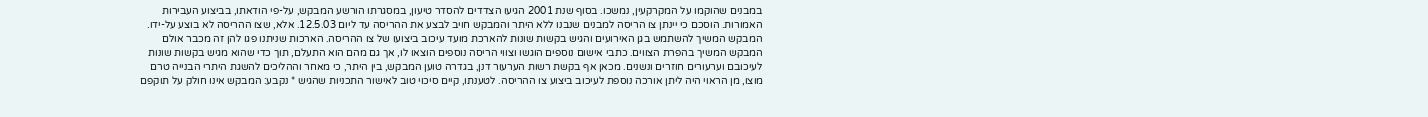במבנים שהוקמו על המקרקעין, נמשכו. בסוף שנת 2001 הגיעו הצדדים להסדר טיעון, במסגרתו הורשע המבקש, על-פי הודאתו, בביצוע העבירות האמורות. הוסכם כי יינתן צו הריסה למבנים שנבנו ללא היתר והמבקש חויב לבצע את ההריסה עד ליום 12.5.03. אלא, שצו ההריסה לא בוצע על-ידו. המבקש המשיך להשתמש בגן האירועים והגיש בקשות שונות להארכת מועד עיכוב ביצועו של צו ההריסה. הארכות שניתנו פגו להן זה מכבר אולם המבקש המשיך בהפרת הצווים. כתבי אישום נוספים הוגשו וצווי הריסה נוספים הוצאו לו, אך גם מהם הוא התעלם, תוך כדי שהוא מגיש בקשות שונות לעיכובם וערעורים חוזרים ונשנים. מכאן אף בקשת רשות הערעור דנן, בגדרה טוען המבקש, בין היתר, כי מאחר וההליכים להשגת היתרי הבנייה טרם מוצו, מן הראוי היה ליתן אורכה נוספת לעיכוב ביצוע צו ההריסה. לטענתו, קיים סיכוי טוב לאישור התכניות שהגיש * נקבע: המבקש אינו חולק על תוקפם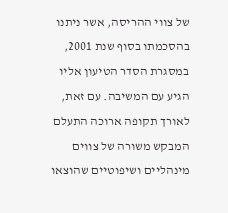של צווי ההריסה, אשר ניתנו בהסכמתו בסוף שנת 2001, במסגרת הסדר הטיעון אליו הגיע עם המשיבה. עם זאת, לאורך תקופה ארוכה התעלם המבקש משורה של צווים מינהליים ושיפוטיים שהוצאו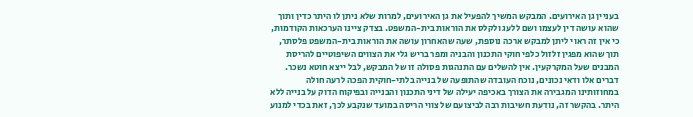בעניין גן האירועים. המבקש המשיך להפעיל את גן האירועים, למרות שלא ניתן לו היתר כדין ותוך שהוא עושה דין לעצמו ושם ללעג ולקלס את הוראות בית-המשפט. בצדק ציינו הערכאות הקודמות, כי אין זה ראוי ליתן למבקש ארכה נוספת, שעה שהאחרון עושה את הוראות בית-המשפט פלסתר, תוך שהוא מפגין זלזול כלפי חוקי התכנון והבניה ומפר בריש גלי את הצווים השיפוטיים להריסת המבנים שעל המקרקעין. אין להשלים עם התנהגות פסולה זו של המבקש, לבל ייצא חוטא נשכר. דברים אלו ודאי נכונים, נוכח העובדה שהתופעה של בנייה בלתי-חוקית הפכה לרעה חולה במחוזותינו המגבירה את הצורך באכיפה יעילה של דיני התכנון והבנייה ובפיקוח הדוק על בנייה ללא היתר. בהקשר זה, נודעת חשיבות רבה לביצועם של צווי הריסה במועד שנקבע לכך, זאת בכדי למנוע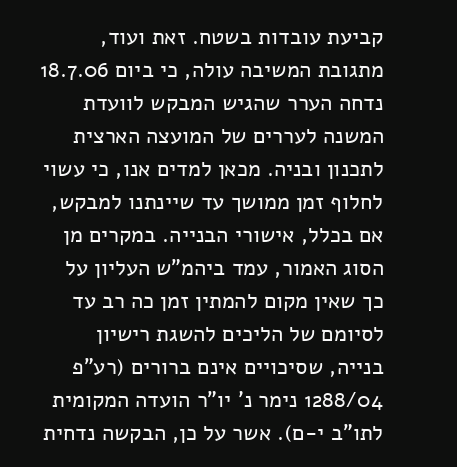קביעת עובדות בשטח. זאת ועוד, מתגובת המשיבה עולה, כי ביום 18.7.06 נדחה הערר שהגיש המבקש לוועדת המשנה לעררים של המועצה הארצית לתכנון ובניה. מכאן למדים אנו, כי עשוי לחלוף זמן ממושך עד שיינתנו למבקש, אם בכלל, אישורי הבנייה. במקרים מן הסוג האמור, עמד ביהמ"ש העליון על כך שאין מקום להמתין זמן כה רב עד לסיומם של הליכים להשגת רישיון בנייה, שסיכויים אינם ברורים (רע"פ 1288/04 נימר נ' יו"ר הועדה המקומית לתו"ב י-ם). אשר על כן, הבקשה נדחית